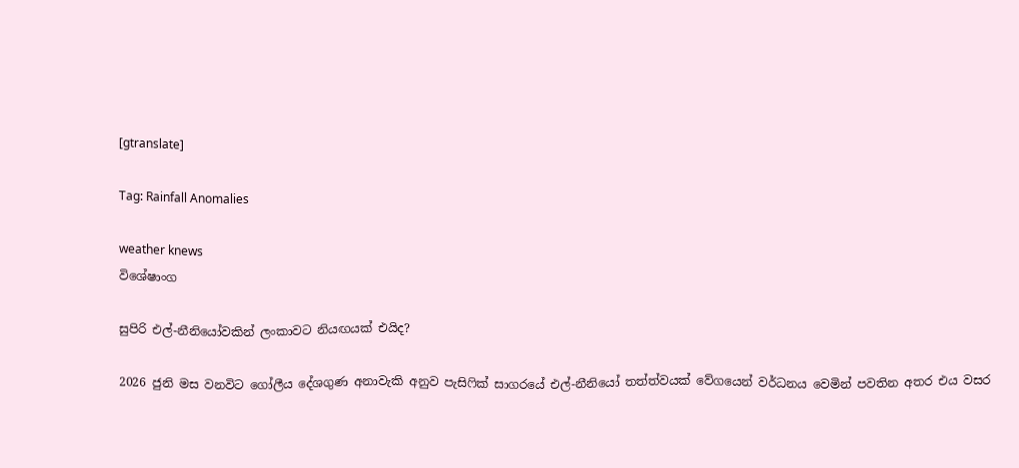[gtranslate]

Tag: Rainfall Anomalies

weather knews
විශේෂාංග

සුපිරි එල්-නීනියෝවකින් ලංකාවට නියඟයක් එයිද?

2026 ජුනි මස වනවිට ගෝලීය දේශගුණ අනාවැකි අනුව පැසිෆික් සාගරයේ එල්-නීනියෝ තත්ත්වයක් වේගයෙන් වර්ධනය වෙමින් පවතින අතර එය වසර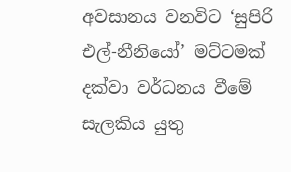අවසානය වනවිට ‘සුපිරි එල්-නීනියෝ’ මට්ටමක් දක්වා වර්ධනය වීමේ සැලකිය යුතු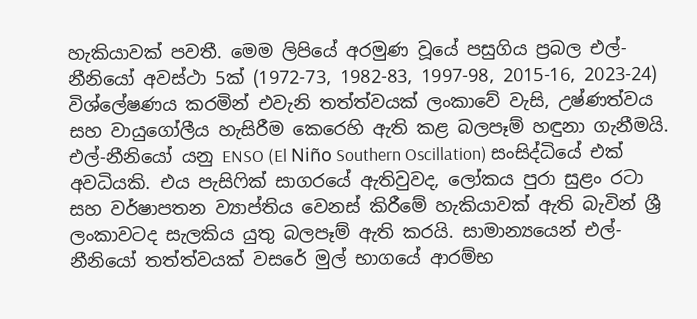හැකියාවක් පවතී. මෙම ලිපියේ අරමුණ වූයේ පසුගිය ප්‍රබල එල්-නීනියෝ අවස්ථා 5ක් (1972-73, 1982-83, 1997-98, 2015-16, 2023-24) විශ්ලේෂණය කරමින් එවැනි තත්ත්වයක් ලංකාවේ වැසි, උෂ්ණත්වය සහ වායුගෝලීය හැසිරීම කෙරෙහි ඇති කළ බලපෑම් හඳුනා ගැනීමයි. එල්-නීනියෝ යනු ENSO (El Niño Southern Oscillation) සංසිද්ධියේ එක් අවධියකි. එය පැසිෆික් සාගරයේ ඇතිවුවද, ලෝකය පුරා සුළං රටා සහ වර්ෂාපතන ව්‍යාප්තිය වෙනස් කිරීමේ හැකියාවක් ඇති බැවින් ශ්‍රී ලංකාවටද සැලකිය යුතු බලපෑම් ඇති කරයි. සාමාන්‍යයෙන් එල්-නීනියෝ තත්ත්වයක් වසරේ මුල් භාගයේ ආරම්භ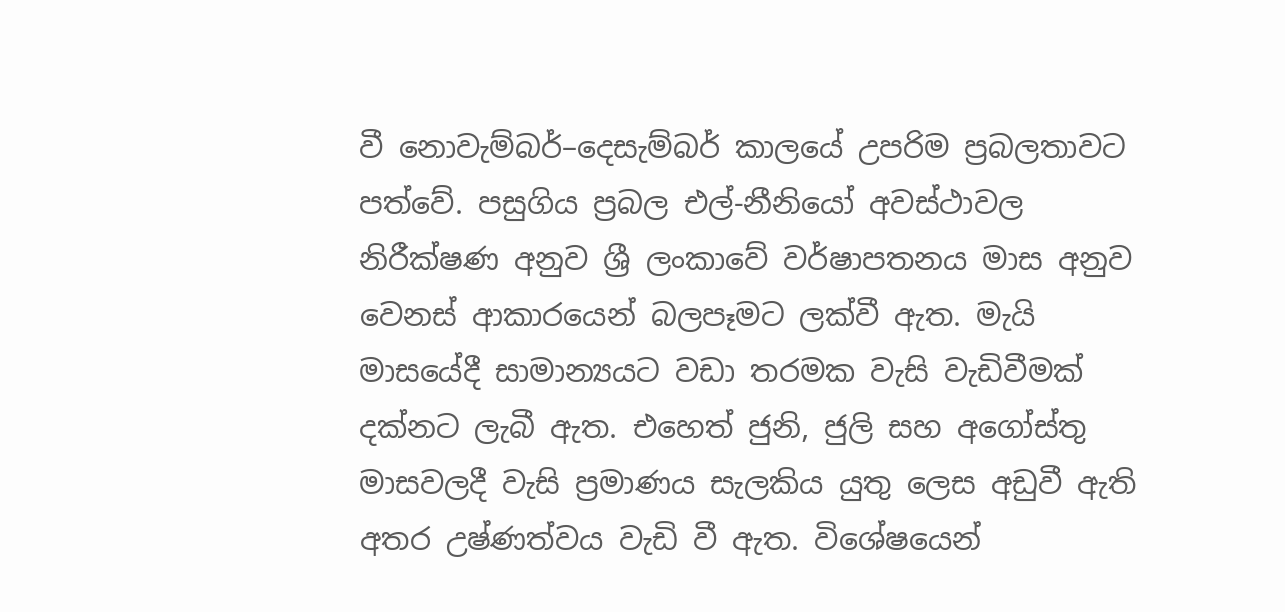වී නොවැම්බර්–දෙසැම්බර් කාලයේ උපරිම ප්‍රබලතාවට පත්වේ. පසුගිය ප්‍රබල එල්-නීනියෝ අවස්ථාවල නිරීක්ෂණ අනුව ශ්‍රී ලංකාවේ වර්ෂාපතනය මාස අනුව වෙනස් ආකාරයෙන් බලපෑමට ලක්වී ඇත. මැයි මාසයේදී සාමාන්‍යයට වඩා තරමක වැසි වැඩිවීමක් දක්නට ලැබී ඇත. එහෙත් ජුනි, ජුලි සහ අගෝස්තු මාසවලදී වැසි ප්‍රමාණය සැලකිය යුතු ලෙස අඩුවී ඇති අතර උෂ්ණත්වය වැඩි වී ඇත. විශේෂයෙන්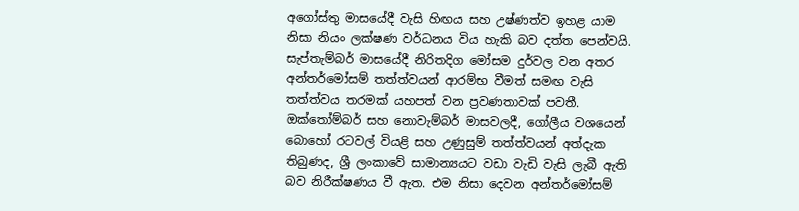අගෝස්තු මාසයේදී වැසි හිඟය සහ උෂ්ණත්ව ඉහළ යාම නිසා නියං ලක්ෂණ වර්ධනය විය හැකි බව දත්ත පෙන්වයි. සැප්තැම්බර් මාසයේදී නිරිතදිග මෝසම දුර්වල වන අතර අන්තර්මෝසම් තත්ත්වයන් ආරම්භ වීමත් සමඟ වැසි තත්ත්වය තරමක් යහපත් වන ප්‍රවණතාවක් පවතී. ඔක්තෝම්බර් සහ නොවැම්බර් මාසවලදී, ගෝලීය වශයෙන් බොහෝ රටවල් වියළි සහ උණුසුම් තත්ත්වයන් අත්දැක තිබුණද, ශ්‍රී ලංකාවේ සාමාන්‍යයට වඩා වැඩි වැසි ලැබී ඇති බව නිරීක්ෂණය වී ඇත. එම නිසා දෙවන අන්තර්මෝසම්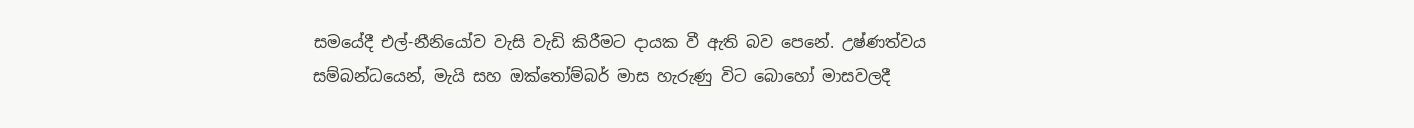සමයේදී එල්-නීනියෝව වැසි වැඩි කිරීමට දායක වී ඇති බව පෙනේ. උෂ්ණත්වය සම්බන්ධයෙන්, මැයි සහ ඔක්තෝම්බර් මාස හැරුණු විට බොහෝ මාසවලදී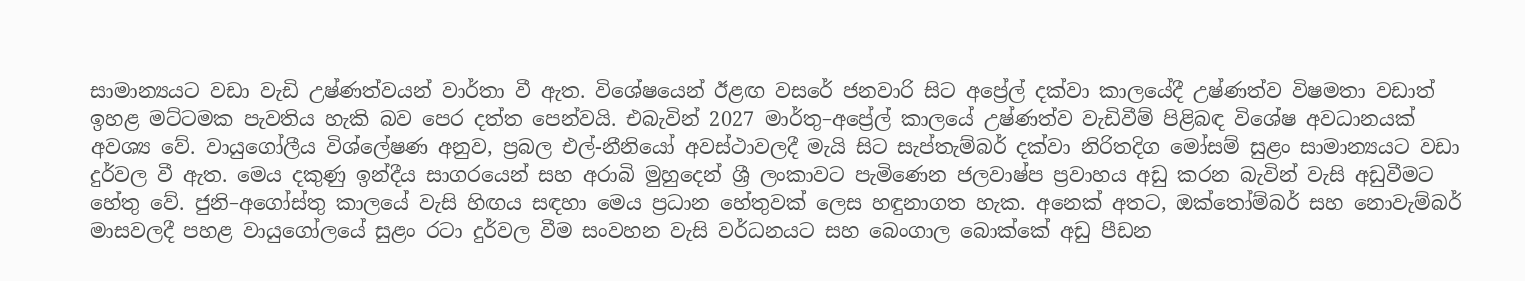සාමාන්‍යයට වඩා වැඩි උෂ්ණත්වයන් වාර්තා වී ඇත. විශේෂයෙන් ඊළඟ වසරේ ජනවාරි සිට අප්‍රේල් දක්වා කාලයේදී උෂ්ණත්ව විෂමතා වඩාත් ඉහළ මට්ටමක පැවතිය හැකි බව පෙර දත්ත පෙන්වයි. එබැවින් 2027 මාර්තු–අප්‍රේල් කාලයේ උෂ්ණත්ව වැඩිවීම් පිළිබඳ විශේෂ අවධානයක් අවශ්‍ය වේ. වායුගෝලීය විශ්ලේෂණ අනුව, ප්‍රබල එල්-නීනියෝ අවස්ථාවලදී මැයි සිට සැප්තැම්බර් දක්වා නිරිතදිග මෝසම් සුළං සාමාන්‍යයට වඩා දුර්වල වී ඇත. මෙය දකුණු ඉන්දීය සාගරයෙන් සහ අරාබි මුහුදෙන් ශ්‍රී ලංකාවට පැමිණෙන ජලවාෂ්ප ප්‍රවාහය අඩු කරන බැවින් වැසි අඩුවීමට හේතු වේ. ජුනි–අගෝස්තු කාලයේ වැසි හිඟය සඳහා මෙය ප්‍රධාන හේතුවක් ලෙස හඳුනාගත හැක. අනෙක් අතට, ඔක්තෝම්බර් සහ නොවැම්බර් මාසවලදී පහළ වායුගෝලයේ සුළං රටා දුර්වල වීම සංවහන වැසි වර්ධනයට සහ බෙංගාල බොක්කේ අඩු පීඩන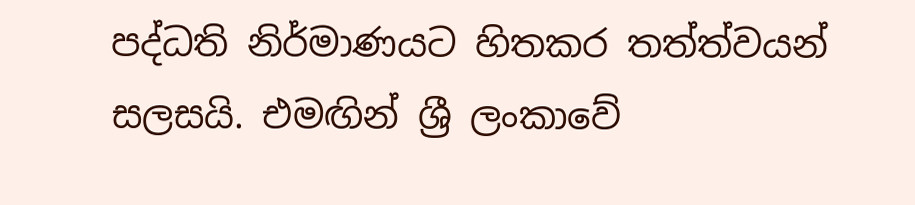පද්ධති නිර්මාණයට හිතකර තත්ත්වයන් සලසයි. එමඟින් ශ්‍රී ලංකාවේ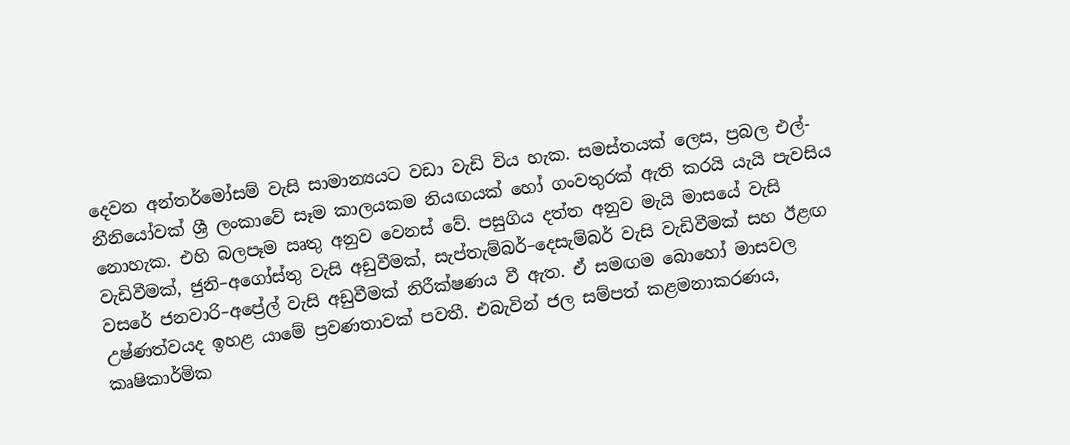දෙවන අන්තර්මෝසම් වැසි සාමාන්‍යයට වඩා වැඩි විය හැක. සමස්තයක් ලෙස, ප්‍රබල එල්-නීනියෝවක් ශ්‍රී ලංකාවේ සෑම කාලයකම නියඟයක් හෝ ගංවතුරක් ඇති කරයි යැයි පැවසිය නොහැක. එහි බලපෑම ඍතු අනුව වෙනස් වේ. පසුගිය දත්ත අනුව මැයි මාසයේ වැසි වැඩිවීමක්, ජුනි–අගෝස්තු වැසි අඩුවීමක්, සැප්තැම්බර්–දෙසැම්බර් වැසි වැඩිවීමක් සහ ඊළඟ වසරේ ජනවාරි–අප්‍රේල් වැසි අඩුවීමක් නිරීක්ෂණය වී ඇත. ඒ සමඟම බොහෝ මාසවල උෂ්ණත්වයද ඉහළ යාමේ ප්‍රවණතාවක් පවතී. එබැවින් ජල සම්පත් කළමනාකරණය, කෘෂිකාර්මික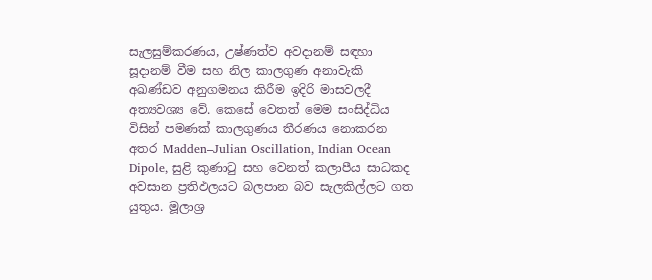සැලසුම්කරණය, උෂ්ණත්ව අවදානම් සඳහා සූදානම් වීම සහ නිල කාලගුණ අනාවැකි අඛණ්ඩව අනුගමනය කිරීම ඉදිරි මාසවලදී අත්‍යවශ්‍ය වේ. කෙසේ වෙතත් මෙම සංසිද්ධිය විසින් පමණක් කාලගුණය තීරණය නොකරන අතර Madden–Julian Oscillation, Indian Ocean Dipole, සුළි කුණාටු සහ වෙනත් කලාපීය සාධකද අවසාන ප්‍රතිඵලයට බලපාන බව සැලකිල්ලට ගත යුතුය. මූලාශ්‍ර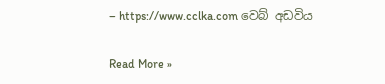– https://www.cclka.com වෙබ් අඩවිය

Read More »